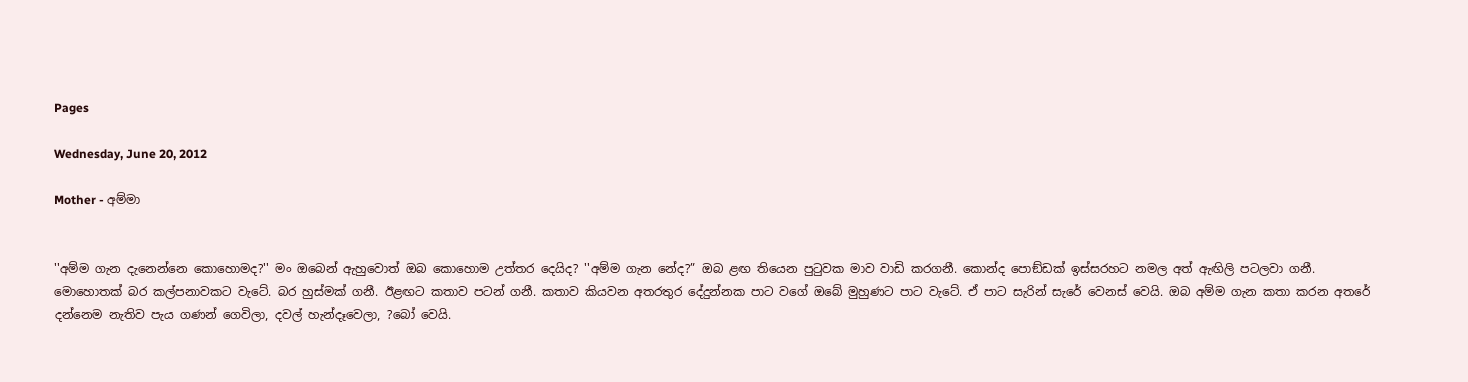Pages

Wednesday, June 20, 2012

Mother - අම්මා


''අම්ම ගැන දැනෙන්නෙ කොහොමද?'' මං ඔබෙන් ඇහුවොත් ඔබ කොහොම උත්තර දෙයිද? ''අම්ම ගැන නේද?” ඔබ ළඟ තියෙන පුටුවක මාව වාඩි කරගනී. කොන්ද පොඞ්ඩක් ඉස්සරහට නමල අත් ඇඟිලි පටලවා ගනී. මොහොතක් බර කල්පනාවකට වැටේ. බර හුස්මක් ගනී. ඊළඟට කතාව පටන් ගනී. කතාව කියවන අතරතුර දේදුන්නක පාට වගේ ඔබේ මුහුණට පාට වැටේ. ඒ පාට සැරින් සැරේ වෙනස් වෙයි. ඔබ අම්ම ගැන කතා කරන අතරේ දන්නෙම නැතිව පැය ගණන් ගෙවිලා, දවල් හැන්දෑවෙලා, ?බෝ වෙයි.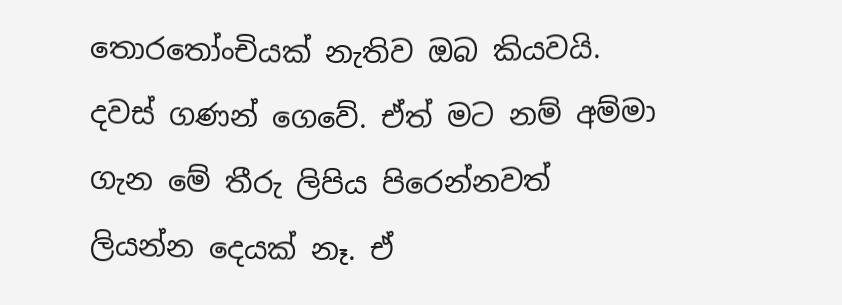තොරතෝංචියක් නැතිව ඔබ කියවයි. දවස් ගණන් ගෙවේ. ඒත් මට නම් අම්මා ගැන මේ තීරු ලිපිය පිරෙන්නවත් ලියන්න දෙයක් නෑ. ඒ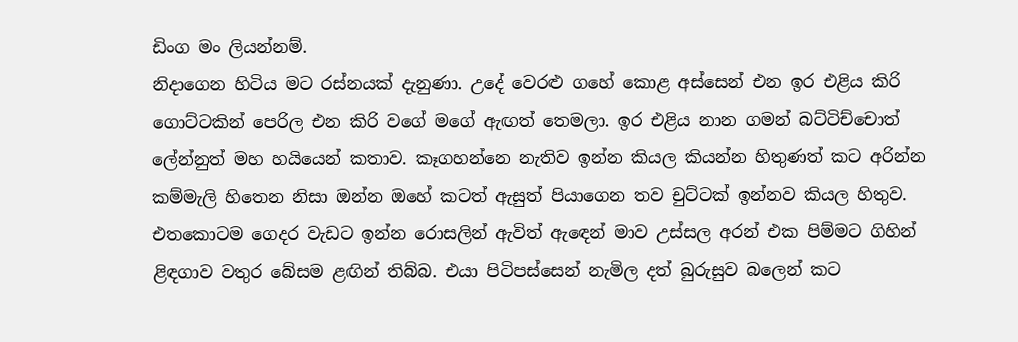ඩිංග මං ලියන්නම්.
නිදාගෙන හිටිය මට රස්නයක් දැනුණා. උදේ වෙරළු ගහේ කොළ අස්සෙන් එන ඉර එළිය කිරි ගොට්ටකින් පෙරිල එන කිරි වගේ මගේ ඇඟත් තෙමලා. ඉර එළිය නාන ගමන් බට්ටිච්චොත් ලේන්නුත් මහ හයියෙන් කතාව. කෑගහන්නෙ නැතිව ඉන්න කියල කියන්න හිතුණත් කට අරින්න කම්මැලි හිතෙන නිසා ඔන්න ඔහේ කටත් ඇසුත් පියාගෙන තව චුට්ටක් ඉන්නව කියල හිතුව. එතකොටම ගෙදර වැඩට ඉන්න රොසලින් ඇවිත් ඇඳෙන් මාව උස්සල අරන් එක පිම්මට ගිහින් ළිඳගාව වතුර බේසම ළඟින් තිබ්බ. එයා පිටිපස්සෙන් නැමිල දත් බුරුසුව බලෙන් කට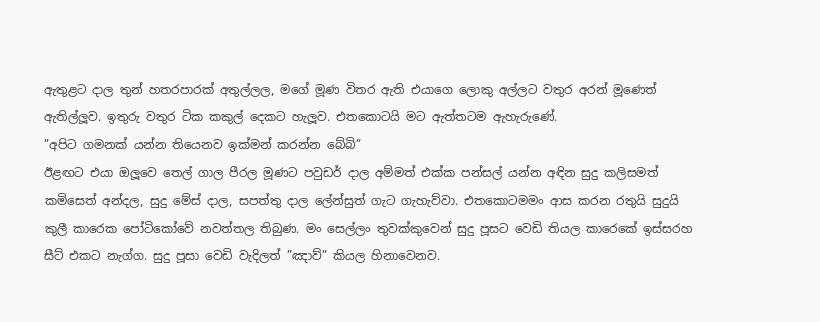ඇතුළට දාල තුන් හතරපාරක් අතුල්ලල, මගේ මූණ විතර ඇති එයාගෙ ලොකු අල්ලට වතුර අරන් මූණෙත් ඇතිල්ලූව. ඉතුරු වතුර ටික කකුල් දෙකට හැලූව. එතකොටයි මට ඇත්තටම ඇහැරුණේ.
”අපිට ගමනක් යන්න තියෙනව ඉක්මන් කරන්න බේබි”
ඊළඟට එයා ඔලූවෙ තෙල් ගාල පීරල මූණට පවුඩර් දාල අම්මත් එක්ක පන්සල් යන්න අඳින සුදු කලිසමත් කමිසෙත් අන්දල, සුදු මේස් දාල, සපත්තු දාල ලේන්සුත් ගැට ගැහැව්වා. එතකොටමමං ආස කරන රතුයි සුදුයි කුලී කාරෙක පෝටිකෝවේ නවත්තල තිබුණ. මං සෙල්ලං තුවක්කුවෙන් සුදු පූසට වෙඩි තියල කාරෙකේ ඉස්සරහ සීට් එකට නැග්ග. සුදු පූසා වෙඩි වැදිලත් ”ඤාව්” කියල හිනාවෙනව.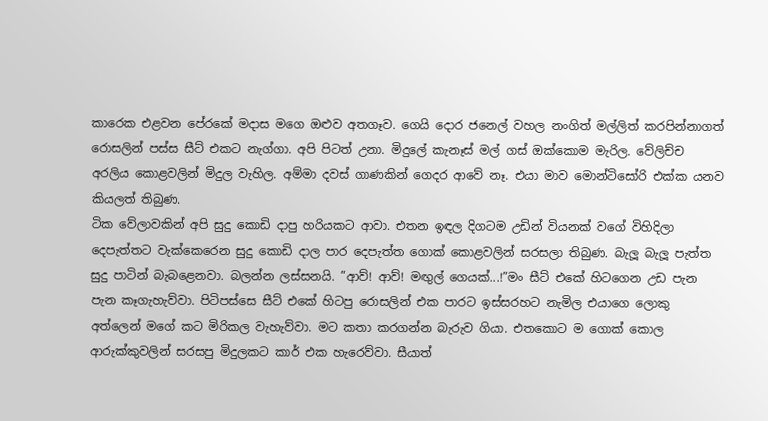කාරෙක එළවන පේරකේ මදාස මගෙ ඔළුව අතගෑව. ගෙයි දොර ජනෙල් වහල නංගිත් මල්ලිත් කරපින්නාගත් රොසලින් පස්ස සීට් එකට නැග්ගා. අපි පිටත් උනා. මිදුලේ කැනෑස් මල් ගස් ඔක්කොම මැරිල. වේලිච්ච අරලිය කොළවලින් මිදුල වැහිල. අම්මා දවස් ගාණකින් ගෙදර ආවේ නෑ. එයා මාව මොන්ටිසෝරි එක්ක යනව කියලත් තිබුණ.
ටික වේලාවකින් අපි සුදු කොඩි දාපු හරියකට ආවා. එතන ඉඳල දිගටම උඩින් වියනක් වගේ විහිදිලා දෙපැත්තට වැක්කෙරෙන සුදු කොඩි දාල පාර දෙපැත්ත ගොක් කොළවලින් සරසලා තිබුණ. බැලූ බැලූ පැත්ත සුදු පාටින් බැබළෙනවා. බලන්න ලස්සනයි. ”ආව්! ආව්! මඟුල් ගෙයක්...!”මං සීට් එකේ හිටගෙන උඩ පැන පැන කෑගැහැව්වා. පිටිපස්සෙ සීට් එකේ හිටපු රොසලින් එක පාරට ඉස්සරහට නැමිල එයාගෙ ලොකු අත්ලෙන් මගේ කට මිරිකල වැහැව්වා. මට කතා කරගන්න බැරුව ගියා. එතකොට ම ගොක් කොල ආරුක්කුවලින් සරසපු මිදුලකට කාර් එක හැරෙව්වා. සීයාත්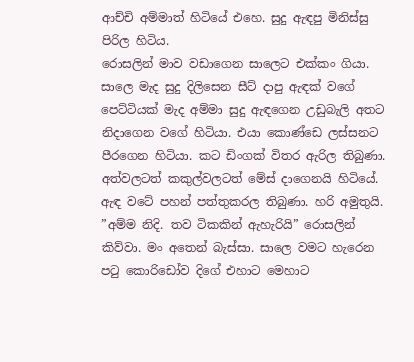ආච්චි අම්මාත් හිටියේ එහෙ. සුදු ඇඳපු මිනිස්සු පිරිල හිටිය.
රොසලින් මාව වඩාගෙන සාලෙට එක්කං ගියා. සාලෙ මැද සුදු දිලිසෙන සීට් දාපු ඇඳක් වගේ පෙට්ටියක් මැද අම්මා සුදු ඇඳගෙන උඩුබැලි අතට නිදාගෙන වගේ හිටියා. එයා කොණ්ඩෙ ලස්සනට පීරගෙන හිටියා. කට ඩිංගක් විතර ඇරිල තිබුණා. අත්වලටත් කකුල්වලටත් මේස් දාගෙනයි හිටියේ. ඇඳ වටේ පහන් පත්තුකරල තිබුණා. හරි අමුතුයි.
”අම්ම නිදි. තව ටිකකින් ඇහැරියි” රොසලින් කිව්වා. මං අතෙන් බැස්සා. සාලෙ වමට හැරෙන පටු කොරිඩෝව දිගේ එහාට මෙහාට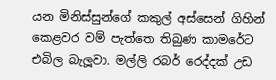යන මිනිස්සුන්ගේ කකුල් අස්සෙන් ගිහින් කෙළවර වම් පැත්තෙ තිබුණ කාමරේට එබිල බැලූවා. මල්ලි රබර් රෙද්දක් උඩ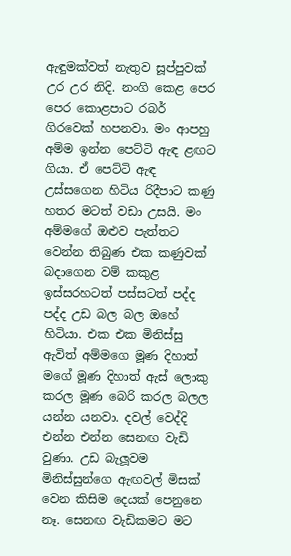ඇඳුමක්වත් නැතුව සූප්පුවක් උර උර නිදි. නංගි කෙළ පෙර පෙර කොළපාට රබර් ගිරවෙක් හපනවා. මං ආපහු අම්ම ඉන්න පෙට්ටි ඇඳ ළඟට ගියා. ඒ පෙට්ටි ඇඳ උස්සගෙන හිටිය රිදීපාට කණු හතර මටත් වඩා උසයි. මං අම්මගේ ඔළුව පැත්තට වෙන්න තිබුණ එක කණුවක් බදාගෙන වම් කකුළ ඉස්සරහටත් පස්සටත් පද්ද පද්ද උඩ බල බල ඔහේ හිටියා. එක එක මිනිස්සු ඇවිත් අම්මගෙ මූණ දිහාත් මගේ මූණ දිහාත් ඇස් ලොකු කරල මූණ බෙරි කරල බලල යන්න යනවා. දවල් වෙද්දි එන්න එන්න සෙනඟ වැඩි වුණා. උඩ බැලූවම මිනිස්සුන්ගෙ ඇඟවල් මිසක් වෙන කිසිම දෙයක් පෙනුනෙ නෑ. සෙනඟ වැඩිකමට මට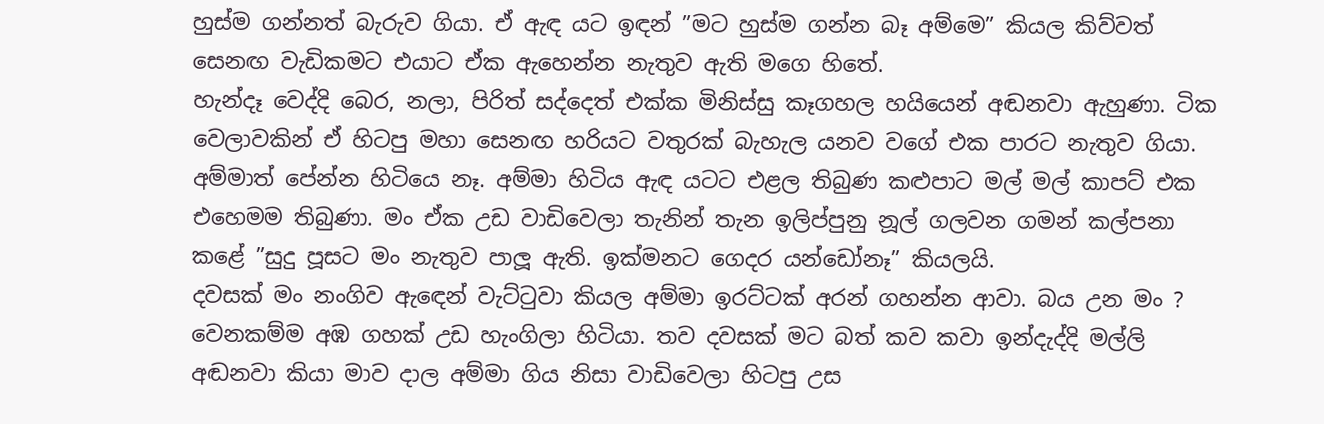හුස්ම ගන්නත් බැරුව ගියා. ඒ ඇඳ යට ඉඳන් ”මට හුස්ම ගන්න බෑ අම්මෙ” කියල කිව්වත් සෙනඟ වැඩිකමට එයාට ඒක ඇහෙන්න නැතුව ඇති මගෙ හිතේ.
හැන්දෑ වෙද්දි බෙර, නලා, පිරිත් සද්දෙත් එක්ක මිනිස්සු කෑගහල හයියෙන් අඬනවා ඇහුණා. ටික වෙලාවකින් ඒ හිටපු මහා සෙනඟ හරියට වතුරක් බැහැල යනව වගේ එක පාරට නැතුව ගියා. අම්මාත් පේන්න හිටියෙ නෑ. අම්මා හිටිය ඇඳ යටට එළල තිබුණ කළුපාට මල් මල් කාපට් එක එහෙමම තිබුණා. මං ඒක උඩ වාඩිවෙලා තැනින් තැන ඉලිප්පුනු නූල් ගලවන ගමන් කල්පනා කළේ ”සුදු පූසට මං නැතුව පාලූ ඇති. ඉක්මනට ගෙදර යන්ඩෝනෑ” කියලයි.
දවසක් මං නංගිව ඇඳෙන් වැට්ටුවා කියල අම්මා ඉරට්ටක් අරන් ගහන්න ආවා. බය උන මං ? වෙනකම්ම අඹ ගහක් උඩ හැංගිලා හිටියා. තව දවසක් මට බත් කව කවා ඉන්දැද්දි මල්ලි අඬනවා කියා මාව දාල අම්මා ගිය නිසා වාඩිවෙලා හිටපු උස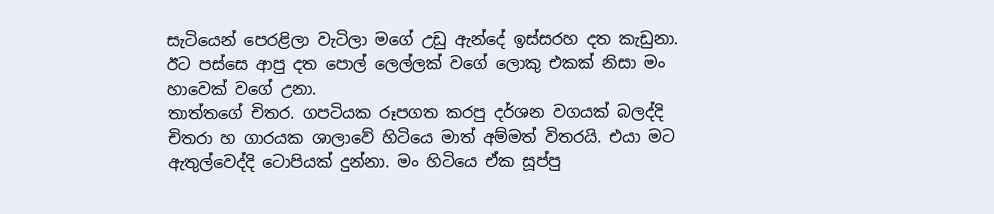සැටියෙන් පෙරළිලා වැටිලා මගේ උඩු ඇන්දේ ඉස්සරහ දත කැඩුනා. ඊට පස්සෙ ආපු දත පොල් ලෙල්ලක් වගේ ලොකු එකක් නිසා මං හාවෙක් වගේ උනා.
තාත්තගේ චිතර. ගපටියක රූපගත කරපු දර්ශන වගයක් බලද්දි චිතරා හ ගාරයක ශාලාවේ හිටියෙ මාත් අම්මත් විතරයි. එයා මට ඇතුල්වෙද්දි ටොපියක් දුන්නා. මං හිටියෙ ඒක සූප්පු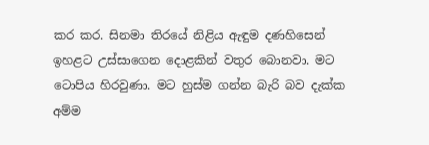කර කර. සිනමා තිරයේ නිළිය ඇඳුම දණහිසෙන් ඉහළට උස්සාගෙන දොළකින් වතුර බොනවා. මට ටොපිය හිරවුණා. මට හුස්ම ගන්න බැරි බව දැක්ක අම්ම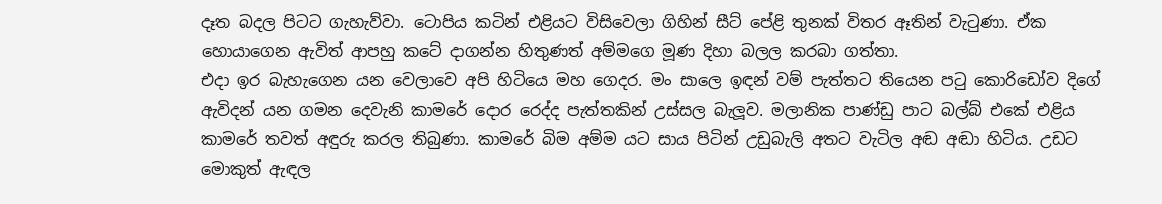දෑත බදල පිටට ගැහැව්වා. ටොපිය කටින් එළියට විසිවෙලා ගිහින් සීට් පේළි තුනක් විතර ඈතින් වැටුණා. ඒක හොයාගෙන ඇවිත් ආපහු කටේ දාගන්න හිතුණත් අම්මගෙ මූණ දිහා බලල කරබා ගත්තා.
එදා ඉර බැහැගෙන යන වෙලාවෙ අපි හිටියෙ මහ ගෙදර. මං සාලෙ ඉඳන් වම් පැත්තට තියෙන පටු කොරිඩෝව දිගේ ඇවිදන් යන ගමන දෙවැනි කාමරේ දොර රෙද්ද පැත්තකින් උස්සල බැලූව. මලානික පාණ්ඩු පාට බල්බ් එකේ එළිය කාමරේ තවත් අඳුරු කරල තිබුණා. කාමරේ බිම අම්ම යට සාය පිටින් උඩුබැලි අතට වැටිල අඬ අඬා හිටිය. උඩට මොකුත් ඇඳල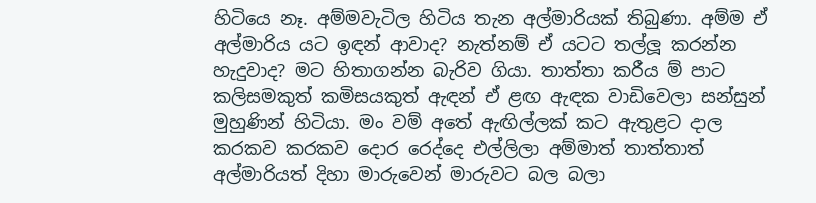හිටියෙ නෑ. අම්මවැටිල හිටිය තැන අල්මාරියක් තිබුණා. අම්ම ඒ අල්මාරිය යට ඉඳන් ආවාද? නැත්නම් ඒ යටට තල්ලූ කරන්න හැදුවාද? මට හිතාගන්න බැරිව ගියා. තාත්තා කරීය ම් පාට කලිසමකුත් කමිසයකුත් ඇඳන් ඒ ළඟ ඇඳක වාඩිවෙලා සන්සුන් මුහුණින් හිටියා. මං වම් අතේ ඇඟිල්ලක් කට ඇතුළට දාල කරකව කරකව දොර රෙද්දෙ එල්ලිලා අම්මාත් තාත්තාත් අල්මාරියත් දිහා මාරුවෙන් මාරුවට බල බලා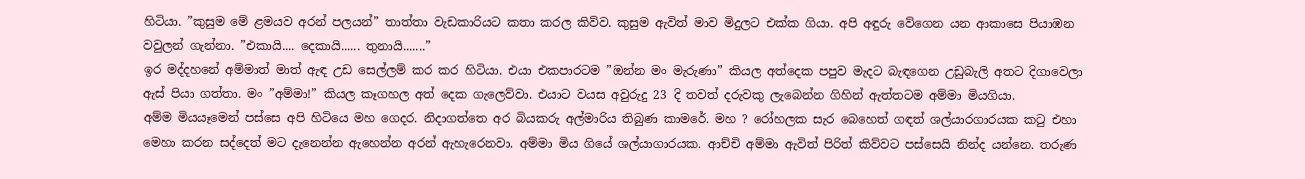හිටියා. ”කුසුම මේ ළමයව අරන් පලයන්” තාත්තා වැඩකාරියට කතා කරල කිව්ව. කුසුම ඇවිත් මාව මිදුලට එක්ක ගියා. අපි අඳුරු වේගෙන යන ආකාසෙ පියාඹන වවුලන් ගැන්නා. ”එකායි.... දෙකායි...... තුනායි.......”
ඉර මද්දහනේ අම්මාත් මාත් ඇඳ උඩ සෙල්ලම් කර කර හිටියා. එයා එකපාරටම ”ඔන්න මං මැරුණා” කියල අත්දෙක පපුව මැදට බැඳගෙන උඩුබැලි අතට දිගාවෙලා ඇස් පියා ගත්තා. මං ”අම්මා!” කියල කෑගහල අත් දෙක ගැලෙව්වා. එයාට වයස අවුරුදු 23 දි තවත් දරුවකු ලැබෙන්න ගිහින් ඇත්තටම අම්මා මියගියා.
අම්ම මියයෑමෙන් පස්සෙ අපි හිටියෙ මහ ගෙදර. නිදාගත්තෙ අර බියකරු අල්මාරිය තිබුණ කාමරේ. මහ ? රෝහලක සැර බෙහෙත් ගඳත් ශල්යාරගාරයක කටු එහා මෙහා කරන සද්දෙත් මට දැනෙන්න ඇහෙන්න අරන් ඇහැරෙනවා. අම්මා මිය ගියේ ශල්යා‍ගාරයක. ආච්චි අම්මා ඇවිත් පිරිත් කිව්වට පස්සෙයි නින්ද යන්නෙ. තරුණ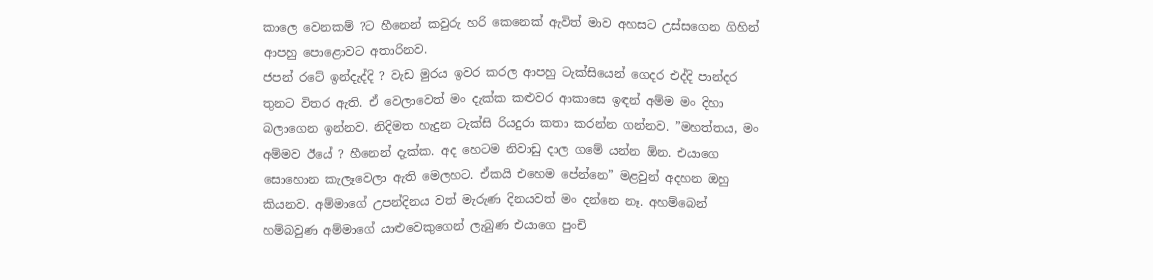කාලෙ වෙනකම් ?ට හීනෙන් කවුරු හරි කෙනෙක් ඇවිත් මාව අහසට උස්සගෙන ගිහින් ආපහු පොළොවට අතාරිනව.
ජපන් රටේ ඉන්දැද්දි ? වැඩ මුරය ඉවර කරල ආපහු ටැක්සියෙන් ගෙදර එද්දි පාන්දර තුනට විතර ඇති. ඒ වෙලාවෙත් මං දැක්ක කළුවර ආකාසෙ ඉඳන් අම්ම මං දිහා බලාගෙන ඉන්නව. නිදිමත හැදුන ටැක්සි රියදුරා කතා කරන්න ගන්නව. ”මහත්තය, මං අම්මව ඊයේ ? හීනෙන් දැක්ක. අද හෙටම නිවාඩු දාල ගමේ යන්න ඕන. එයාගෙ සොහොන කැලෑවෙලා ඇති මෙලහට. ඒකයි එහෙම පේන්නෙ” මළවුන් අදහන ඔහු කියනව. අම්මාගේ උපන්දිනය වත් මැරුණ දිනයවත් මං දන්නෙ නෑ. අහම්බෙන් හම්බවුණ අම්මාගේ යාළුවෙකුගෙන් ලැබුණ එයාගෙ පුංචි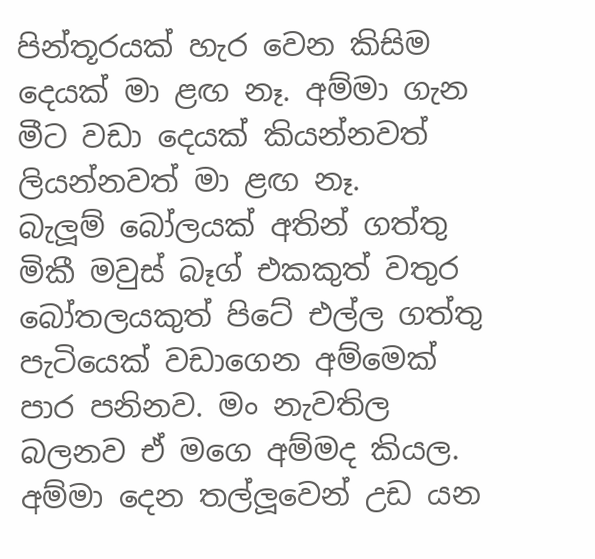පින්තූරයක් හැර වෙන කිසිම දෙයක් මා ළඟ නෑ. අම්මා ගැන මීට වඩා දෙයක් කියන්නවත් ලියන්නවත් මා ළඟ නෑ.
බැලූම් බෝලයක් අතින් ගත්තු මිකී මවුස් බෑග් එකකුත් වතුර බෝතලයකුත් පිටේ එල්ල ගත්තු පැටියෙක් වඩාගෙන අම්මෙක් පාර පනිනව. මං නැවතිල බලනව ඒ මගෙ අම්මද කියල. අම්මා දෙන තල්ලූවෙන් උඩ යන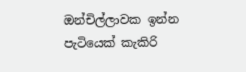ඔන්චිල්ලාවක ඉන්න පැටියෙක් කැකිරි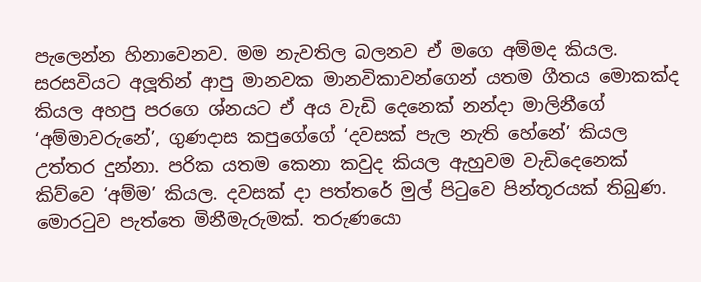පැලෙන්න හිනාවෙනව. මම නැවතිල බලනව ඒ මගෙ අම්මද කියල.
සරසවියට අලූතින් ආපු මානවක මානවිකාවන්ගෙන් යතම ගීතය මොකක්ද කියල අහපු පරගෙ ශ්නයට ඒ අය වැඩි දෙනෙක් නන්දා මාලිනීගේ ‘අම්මාවරුනේ’, ගුණදාස කපුගේගේ ‘දවසක් පැල නැති හේනේ’ කියල උත්තර දුන්නා. පරික යතම කෙනා කවුද කියල ඇහුවම වැඩිදෙනෙක් කිව්වෙ ‘අම්ම’ කියල. දවසක් දා පත්තරේ මුල් පිටුවෙ පින්තූරයක් තිබුණ. මොරටුව පැත්තෙ මිනීමැරුමක්. තරුණයො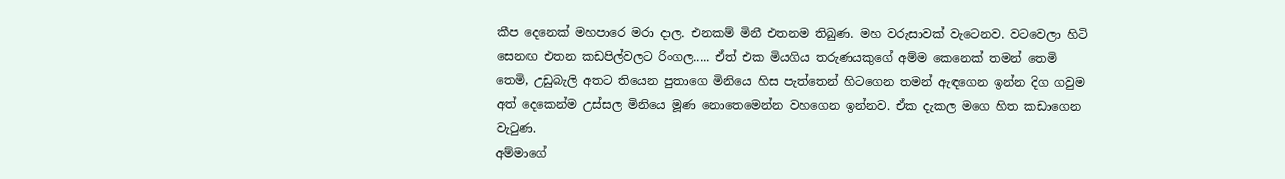කීප දෙනෙක් මහපාරෙ මරා දාල. එනකම් මිනී එතනම තිබුණ. මහ වරුසාවක් වැටෙනව. වටවෙලා හිටි සෙනඟ එතන කඩපිල්වලට රිංගල..... ඒත් එක මියගිය තරුණයකුගේ අම්ම කෙනෙක් තමන් තෙමි තෙමි, උඩුබැලි අතට තියෙන පුතාගෙ මිනියෙ හිස පැත්තෙන් හිටගෙන තමන් ඇඳගෙන ඉන්න දිග ගවුම අත් දෙකෙන්ම උස්සල මිනියෙ මූණ නොතෙමෙන්න වහගෙන ඉන්නව. ඒක දැකල මගෙ හිත කඩාගෙන වැටුණ.
අම්මාගේ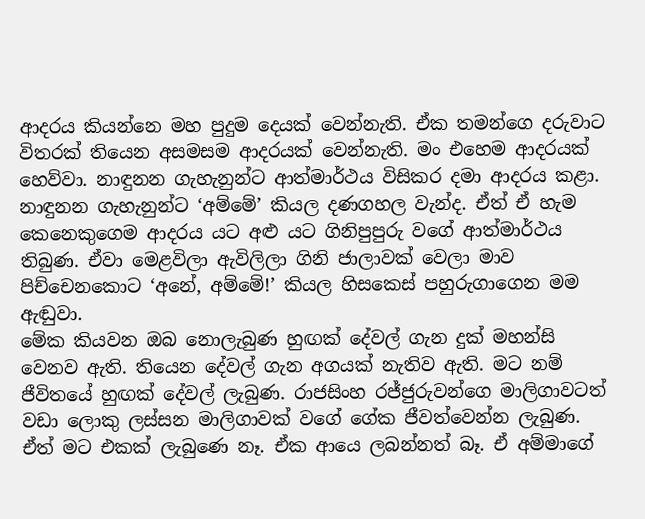ආදරය කියන්නෙ මහ පුදුම දෙයක් වෙන්නැති. ඒක තමන්ගෙ දරුවාට විතරක් තියෙන අසමසම ආදරයක් වෙන්නැති. මං එහෙම ආදරයක් හෙව්වා. නාඳුනන ගැහැනුන්ට ආත්මාර්ථය විසිකර දමා ආදරය කළා. නාඳුනන ගැහැනුන්ට ‘අම්මේ’ කියල දණගහල වැන්ද. ඒත් ඒ හැම කෙනෙකුගෙම ආදරය යට අළු යට ගිනිපුපුරු වගේ ආත්මාර්ථය තිබුණ. ඒවා මෙළවිලා ඇවිලිලා ගිනි ජාලාවක් වෙලා මාව පිච්චෙනකොට ‘අනේ, අම්මේ!’ කියල හිසකෙස් පහුරුගාගෙන මම ඇඬුවා.
මේක කියවන ඔබ නොලැබුණ හුඟක් දේවල් ගැන දුක් මහන්සි වෙනව ඇති. තියෙන දේවල් ගැන අගයක් නැතිව ඇති. මට නම් ජීවිතයේ හුඟක් දේවල් ලැබුණ. රාජසිංහ රජ්ජුරුවන්ගෙ මාලිගාවටත් වඩා ලොකු ලස්සන මාලිගාවක් වගේ ගේක ජීවත්වෙන්න ලැබුණ. ඒත් මට එකක් ලැබුණෙ නෑ. ඒක ආයෙ ලබන්නත් බෑ. ඒ අම්මාගේ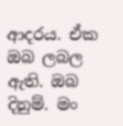ආදරය. ඒක ඔබ ලබල ඇති. ඔබ දිනුම්. මං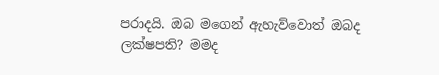පරාදයි. ඔබ මගෙන් ඇහැව්වොත් ඔබද ලක්ෂපති? මමද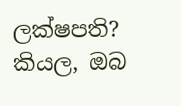ලක්ෂපති? කියල, ඔබ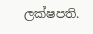ලක්ෂපති.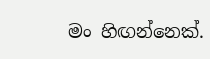මං හිඟන්නෙක්.